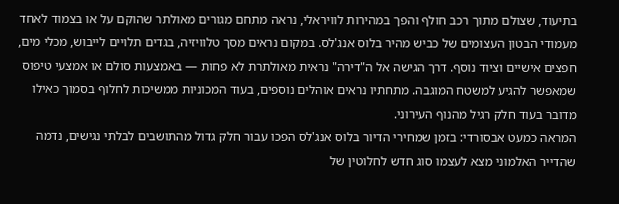בתיעוד, שצולם מתוך רכב חולף והפך במהירות לוויראלי, נראה מתחם מגורים מאולתר שהוקם על או בצמוד לאחד מעמודי הבטון העצומים של כביש מהיר בלוס אנג'לס. במקום נראים מסך טלוויזיה, בגדים תלויים לייבוש, מכלי מים, חפצים אישיים וציוד נוסף. דרך הגישה אל ה"דירה" נראית מאולתרת לא פחות — באמצעות סולם או אמצעי טיפוס שמאפשר להגיע למשטח המוגבה. מתחתיו נראים אוהלים נוספים, בעוד המכוניות ממשיכות לחלוף בסמוך כאילו מדובר בעוד חלק רגיל מהנוף העירוני.
המראה כמעט אבסורדי: בזמן שמחירי הדיור בלוס אנג'לס הפכו עבור חלק גדול מהתושבים לבלתי נגישים, נדמה שהדייר האלמוני מצא לעצמו סוג חדש לחלוטין של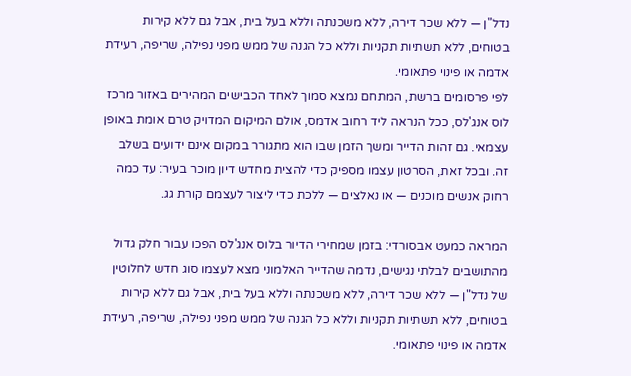נדל"ן — ללא שכר דירה, ללא משכנתה וללא בעל בית, אבל גם ללא קירות בטוחים, ללא תשתיות תקניות וללא כל הגנה של ממש מפני נפילה, שריפה, רעידת אדמה או פינוי פתאומי.
לפי פרסומים ברשת, המתחם נמצא סמוך לאחד הכבישים המהירים באזור מרכז לוס אנג'לס, ככל הנראה ליד רחוב אדמס, אולם המיקום המדויק טרם אומת באופן עצמאי. גם זהות הדייר ומשך הזמן שבו הוא מתגורר במקום אינם ידועים בשלב זה. ובכל זאת, הסרטון עצמו מספיק כדי להצית מחדש דיון מוכר בעיר: עד כמה רחוק אנשים מוכנים — או נאלצים — ללכת כדי ליצור לעצמם קורת גג.

המראה כמעט אבסורדי: בזמן שמחירי הדיור בלוס אנג'לס הפכו עבור חלק גדול מהתושבים לבלתי נגישים, נדמה שהדייר האלמוני מצא לעצמו סוג חדש לחלוטין של נדל"ן — ללא שכר דירה, ללא משכנתה וללא בעל בית, אבל גם ללא קירות בטוחים, ללא תשתיות תקניות וללא כל הגנה של ממש מפני נפילה, שריפה, רעידת אדמה או פינוי פתאומי.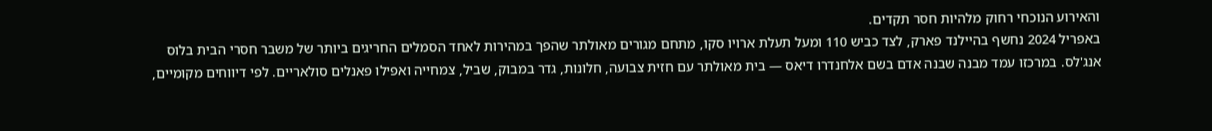והאירוע הנוכחי רחוק מלהיות חסר תקדים.
באפריל 2024 נחשף בהיילנד פארק, לצד כביש 110 ומעל תעלת ארויו סקו, מתחם מגורים מאולתר שהפך במהירות לאחד הסמלים החריגים ביותר של משבר חסרי הבית בלוס אנג'לס. במרכזו עמד מבנה שבנה אדם בשם אלחנדרו דיאס — בית מאולתר עם חזית צבועה, חלונות, גדר במבוק, שביל, צמחייה ואפילו פאנלים סולאריים. לפי דיווחים מקומיים,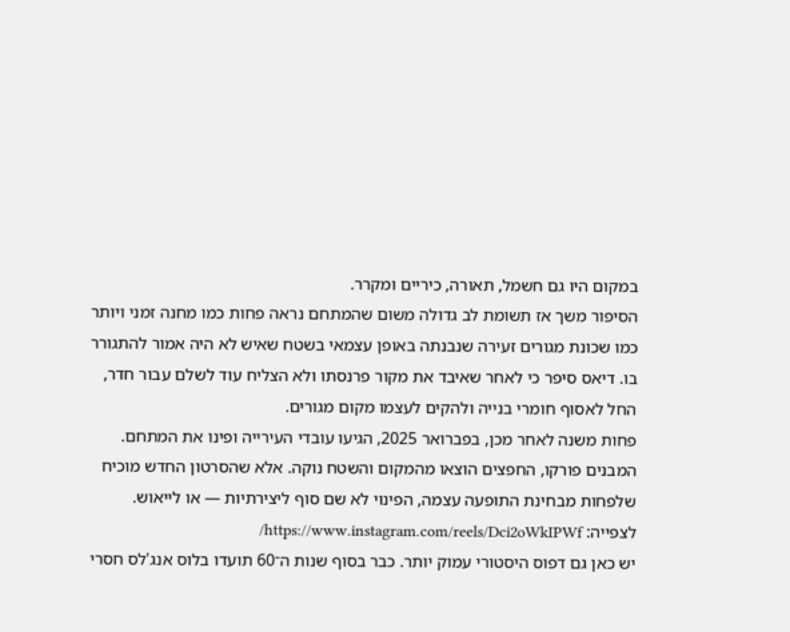במקום היו גם חשמל, תאורה, כיריים ומקרר.
הסיפור משך אז תשומת לב גדולה משום שהמתחם נראה פחות כמו מחנה זמני ויותר כמו שכונת מגורים זעירה שנבנתה באופן עצמאי בשטח שאיש לא היה אמור להתגורר בו. דיאס סיפר כי לאחר שאיבד את מקור פרנסתו ולא הצליח עוד לשלם עבור חדר, החל לאסוף חומרי בנייה ולהקים לעצמו מקום מגורים.
פחות משנה לאחר מכן, בפברואר 2025, הגיעו עובדי העירייה ופינו את המתחם. המבנים פורקו, החפצים הוצאו מהמקום והשטח נוקה. אלא שהסרטון החדש מוכיח שלפחות מבחינת התופעה עצמה, הפינוי לא שם סוף ליצירתיות — או לייאוש.
לצפייה: https://www.instagram.com/reels/Dci2oWkIPWf/
יש כאן גם דפוס היסטורי עמוק יותר. כבר בסוף שנות ה־60 תועדו בלוס אנג'לס חסרי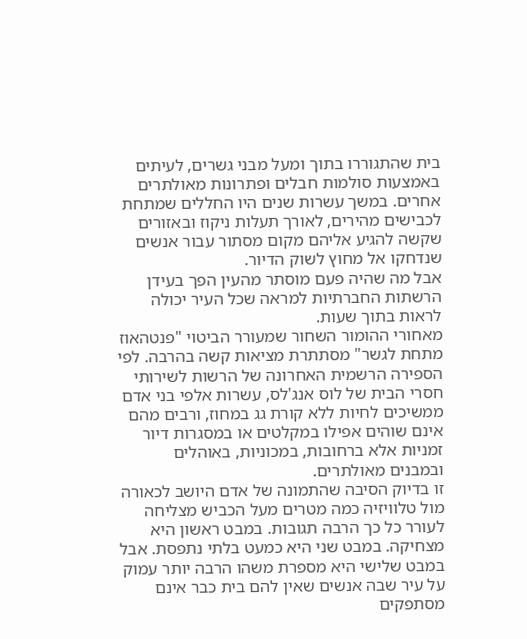בית שהתגוררו בתוך ומעל מבני גשרים, לעיתים באמצעות סולמות חבלים ופתרונות מאולתרים אחרים. במשך עשרות שנים היו החללים שמתחת לכבישים מהירים, לאורך תעלות ניקוז ובאזורים שקשה להגיע אליהם מקום מסתור עבור אנשים שנדחקו אל מחוץ לשוק הדיור.
אבל מה שהיה פעם מוסתר מהעין הפך בעידן הרשתות החברתיות למראה שכל העיר יכולה לראות בתוך שעות.
מאחורי ההומור השחור שמעורר הביטוי "פנטהאוז מתחת לגשר" מסתתרת מציאות קשה בהרבה. לפי הספירה הרשמית האחרונה של הרשות לשירותי חסרי הבית של לוס אנג'לס, עשרות אלפי בני אדם ממשיכים לחיות ללא קורת גג במחוז, ורבים מהם אינם שוהים אפילו במקלטים או במסגרות דיור זמניות אלא ברחובות, במכוניות, באוהלים ובמבנים מאולתרים.
זו בדיוק הסיבה שהתמונה של אדם היושב לכאורה מול טלוויזיה כמה מטרים מעל הכביש מצליחה לעורר כל כך הרבה תגובות. במבט ראשון היא מצחיקה. במבט שני היא כמעט בלתי נתפסת. אבל במבט שלישי היא מספרת משהו הרבה יותר עמוק על עיר שבה אנשים שאין להם בית כבר אינם מסתפקים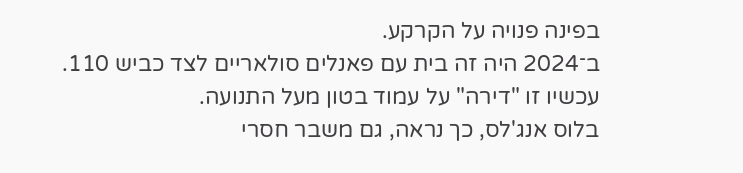בפינה פנויה על הקרקע.
ב־2024 היה זה בית עם פאנלים סולאריים לצד כביש 110. עכשיו זו "דירה" על עמוד בטון מעל התנועה.
בלוס אנג'לס, כך נראה, גם משבר חסרי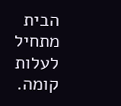הבית מתחיל לעלות קומה.